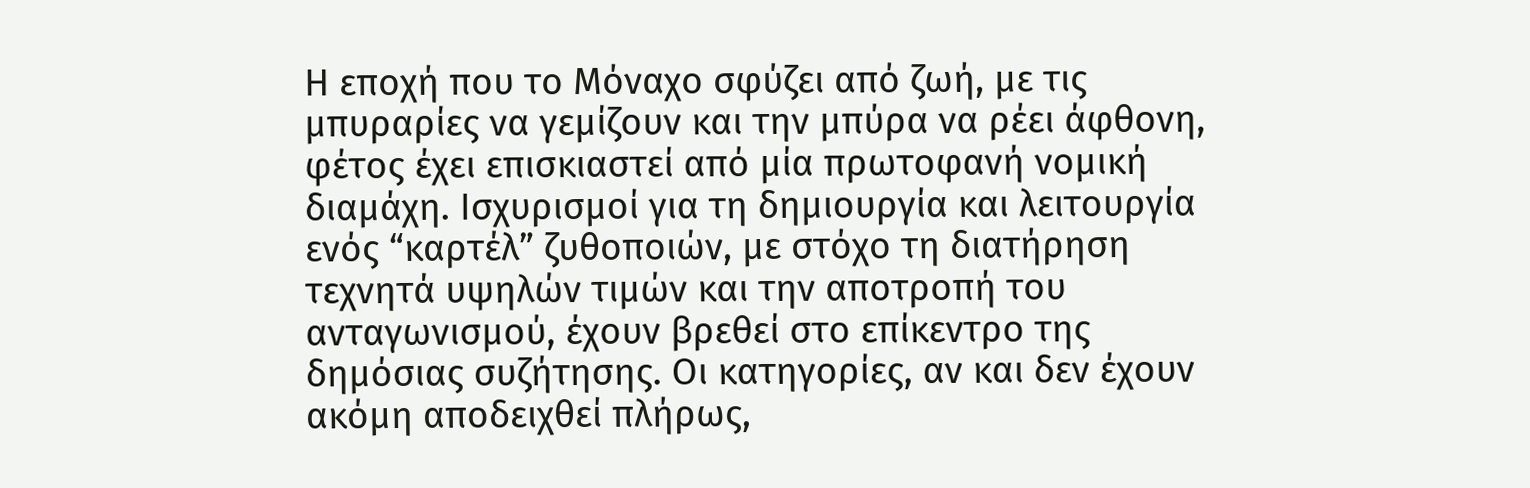Η εποχή που το Μόναχο σφύζει από ζωή, με τις μπυραρίες να γεμίζουν και την μπύρα να ρέει άφθονη, φέτος έχει επισκιαστεί από μία πρωτοφανή νομική διαμάχη. Ισχυρισμοί για τη δημιουργία και λειτουργία ενός “καρτέλ” ζυθοποιών, με στόχο τη διατήρηση τεχνητά υψηλών τιμών και την αποτροπή του ανταγωνισμού, έχουν βρεθεί στο επίκεντρο της δημόσιας συζήτησης. Οι κατηγορίες, αν και δεν έχουν ακόμη αποδειχθεί πλήρως,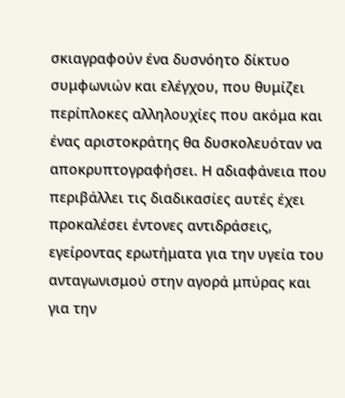σκιαγραφούν ένα δυσνόητο δίκτυο συμφωνιών και ελέγχου, που θυμίζει περίπλοκες αλληλουχίες που ακόμα και ένας αριστοκράτης θα δυσκολευόταν να αποκρυπτογραφήσει. Η αδιαφάνεια που περιβάλλει τις διαδικασίες αυτές έχει προκαλέσει έντονες αντιδράσεις, εγείροντας ερωτήματα για την υγεία του ανταγωνισμού στην αγορά μπύρας και για την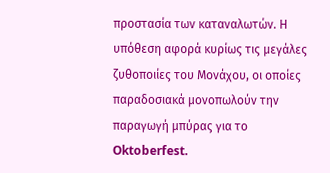προστασία των καταναλωτών. Η υπόθεση αφορά κυρίως τις μεγάλες ζυθοποιίες του Μονάχου, οι οποίες παραδοσιακά μονοπωλούν την παραγωγή μπύρας για το Oktoberfest.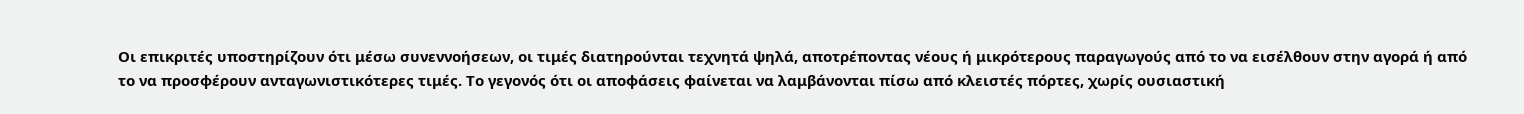Οι επικριτές υποστηρίζουν ότι μέσω συνεννοήσεων, οι τιμές διατηρούνται τεχνητά ψηλά, αποτρέποντας νέους ή μικρότερους παραγωγούς από το να εισέλθουν στην αγορά ή από το να προσφέρουν ανταγωνιστικότερες τιμές. Το γεγονός ότι οι αποφάσεις φαίνεται να λαμβάνονται πίσω από κλειστές πόρτες, χωρίς ουσιαστική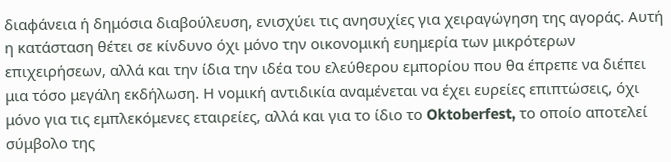διαφάνεια ή δημόσια διαβούλευση, ενισχύει τις ανησυχίες για χειραγώγηση της αγοράς. Αυτή η κατάσταση θέτει σε κίνδυνο όχι μόνο την οικονομική ευημερία των μικρότερων επιχειρήσεων, αλλά και την ίδια την ιδέα του ελεύθερου εμπορίου που θα έπρεπε να διέπει μια τόσο μεγάλη εκδήλωση. Η νομική αντιδικία αναμένεται να έχει ευρείες επιπτώσεις, όχι μόνο για τις εμπλεκόμενες εταιρείες, αλλά και για το ίδιο το Oktoberfest, το οποίο αποτελεί σύμβολο της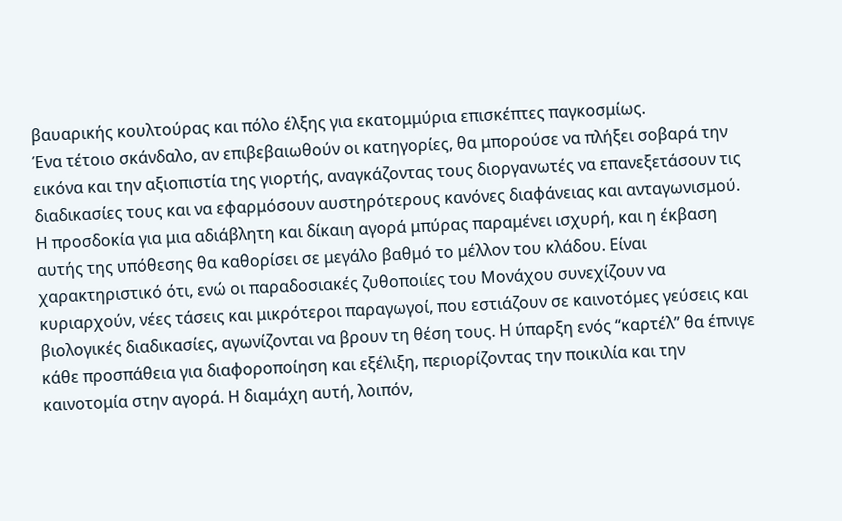βαυαρικής κουλτούρας και πόλο έλξης για εκατομμύρια επισκέπτες παγκοσμίως.
Ένα τέτοιο σκάνδαλο, αν επιβεβαιωθούν οι κατηγορίες, θα μπορούσε να πλήξει σοβαρά την εικόνα και την αξιοπιστία της γιορτής, αναγκάζοντας τους διοργανωτές να επανεξετάσουν τις διαδικασίες τους και να εφαρμόσουν αυστηρότερους κανόνες διαφάνειας και ανταγωνισμού. Η προσδοκία για μια αδιάβλητη και δίκαιη αγορά μπύρας παραμένει ισχυρή, και η έκβαση αυτής της υπόθεσης θα καθορίσει σε μεγάλο βαθμό το μέλλον του κλάδου. Είναι χαρακτηριστικό ότι, ενώ οι παραδοσιακές ζυθοποιίες του Μονάχου συνεχίζουν να κυριαρχούν, νέες τάσεις και μικρότεροι παραγωγοί, που εστιάζουν σε καινοτόμες γεύσεις και βιολογικές διαδικασίες, αγωνίζονται να βρουν τη θέση τους. Η ύπαρξη ενός “καρτέλ” θα έπνιγε κάθε προσπάθεια για διαφοροποίηση και εξέλιξη, περιορίζοντας την ποικιλία και την καινοτομία στην αγορά. Η διαμάχη αυτή, λοιπόν,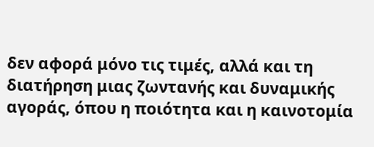δεν αφορά μόνο τις τιμές, αλλά και τη διατήρηση μιας ζωντανής και δυναμικής αγοράς, όπου η ποιότητα και η καινοτομία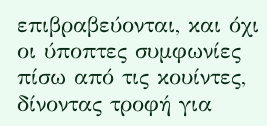επιβραβεύονται, και όχι οι ύποπτες συμφωνίες πίσω από τις κουίντες, δίνοντας τροφή για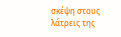σκέψη στους λάτρεις της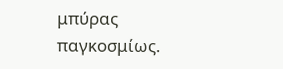μπύρας παγκοσμίως.